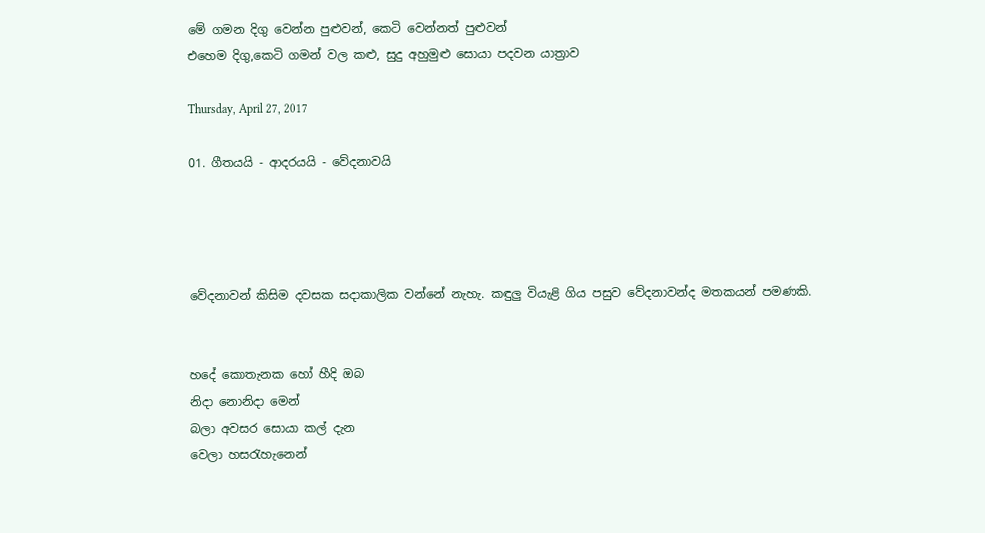මේ ගමන දිගු වෙන්න පුළුවන්, කෙටි වෙන්නත් පුළුවන්
එහෙම දිගු,කෙටි ගමන් වල කළු, සුදු අහුමුළු සොයා පදවන යාත්‍රාව

Thursday, April 27, 2017

01. ගීතයයි - ආදරයයි - වේදනාවයි




වේදනාවන් කිසිම දවසක සදාකාලික වන්නේ නැහැ. කඳුලු වියැළි ගිය පසුව වේදනාවන්ද මතකයන් පමණකි.


හදේ කොතැනක හෝ හීදි ඔබ
නිදා නොනිදා මෙන්
බලා අවසර සොයා කල් දැන
වෙලා හසරැහැනෙන්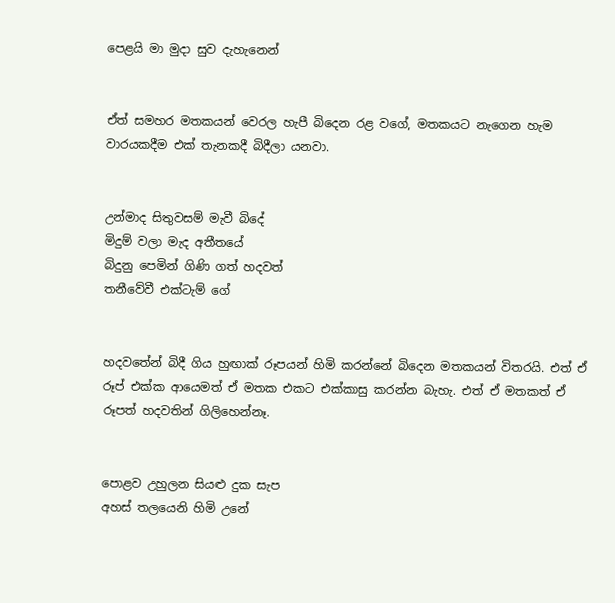පෙළයි මා මුදා සුව දැහැනෙන්


ඒත් සමහර මතකයන් වෙරල හැපී බිදෙන රළ වගේ, මතකයට නැගෙන හැම වාරයකදීම එක් තැනකදී බිදීලා යනවා.


උන්මාද සිතුවසම් මැවී බිදේ
මිදුම් වලා මැද අතීතයේ
බිදුනු පෙමින් ගිණි ගත් හදවත්
තනීවේවී එක්ටැම් ගේ


හදවතේන් බිදී ගිය හුඟාක් රූපයන් හිමි කරන්නේ බිදෙන මතකයන් විතරයි. එත් ඒ රූප් එක්ක ආයෙමත් ඒ මතක එකට එක්කාසු කරන්න බැහැ. එත් ඒ මතකත් ඒ රූපත් හදවතින් ගිලිහෙන්නෑ.


පොළව උහුලන සියළු දුක සැප
අහස් තලයෙනි හිමි උනේ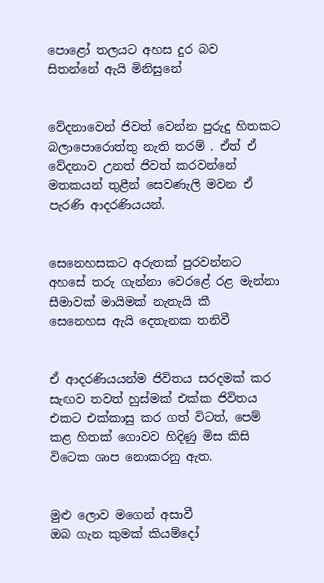පොළෝ තලයට අහස දුර බව
සිතන්නේ ඇයි මිනිසුනේ


වේදනාවෙන් ජිවත් වෙන්න පුරුදු හිතකට බලාපොරොත්තු නැති තරම් . ඒත් ඒ වේදනාව උනත් ජිවත් කරවන්නේ මතකයන් තුළීන් සෙවණැලි මවන ඒ පැරණි ආදරණියයන්.


සෙනෙහසකට අරුතක් පුරවන්නට
අහසේ තරු ගැන්නා වෙරළේ රළ මැන්නා
සීමාවක් මායිමක් නැතැයි කී
සෙනෙහස ඇයි දෙතැනක තනිවී


ඒ ආදරණියයන්ම ජිවිතය සරදමක් කර සැඟව තවත් හුස්මක් එක්ක ජිවිතය එකට එක්කාසු කර ගත් විටත්, පෙම් කළ හිතක් ගොවව හිදිණු මිස කිසි විටෙක ශාප නොකරනු ඇත.


මුළු ලොව මගෙන් අසාවී
ඔබ ගැන කුමක් කියම්දෝ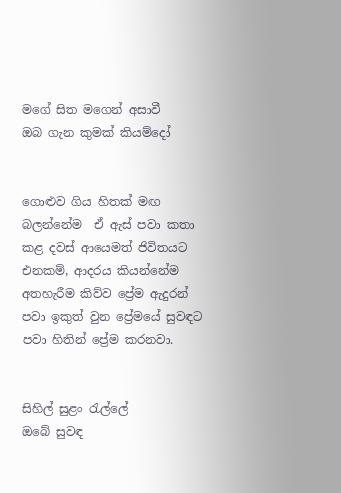මගේ සිත මගෙන් අසාවී
ඔබ ගැන කුමක් කියම්දෝ


ගොළුව ගිය හිතක් මඟ බලන්නේම  ඒ ඇස් පවා කතා කළ දවස් ආයෙමත් ජිවිතයට එනකම්, ආදරය කියන්නේම අතහැරීම කිව්ව ප්‍රේම ඇදුරන් පවා ඉකුත් වුන ප්‍රේමයේ සුවඳට පවා හිතින් ප්‍රේම කරනවා.


සිහිල් සුළං රැල්ලේ
ඔබේ සුවඳ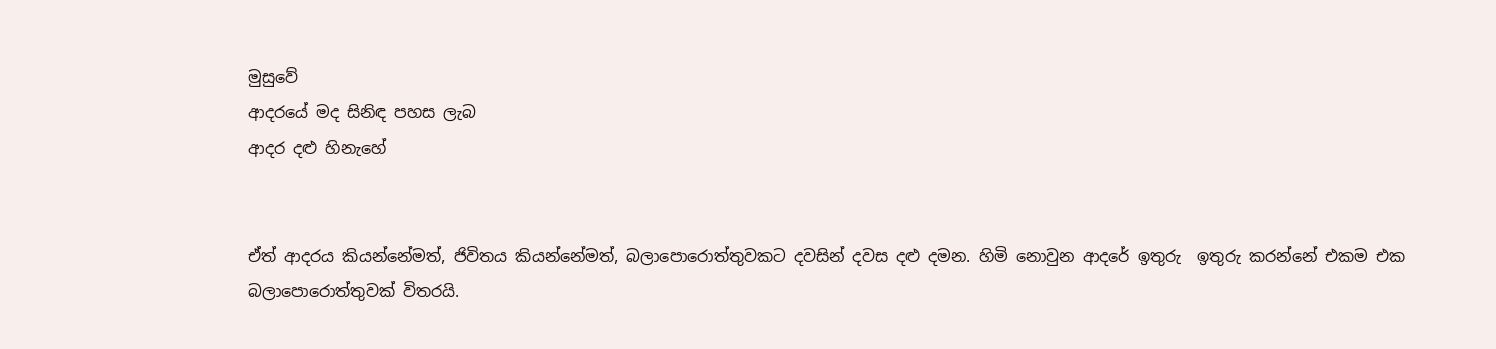මුසුවේ
ආදරයේ මද සිනිඳ පහස ලැබ
ආදර දළු හිනැහේ


ඒත් ආදරය කියන්නේමත්, ජිවිතය කියන්නේමත්, බලාපොරොත්තුවකට දවසින් දවස දළු දමන. හිමි නොවුන ආදරේ ඉතුරු  ඉතුරු කරන්නේ එකම එක බලාපොරොත්තුවක් විතරයි.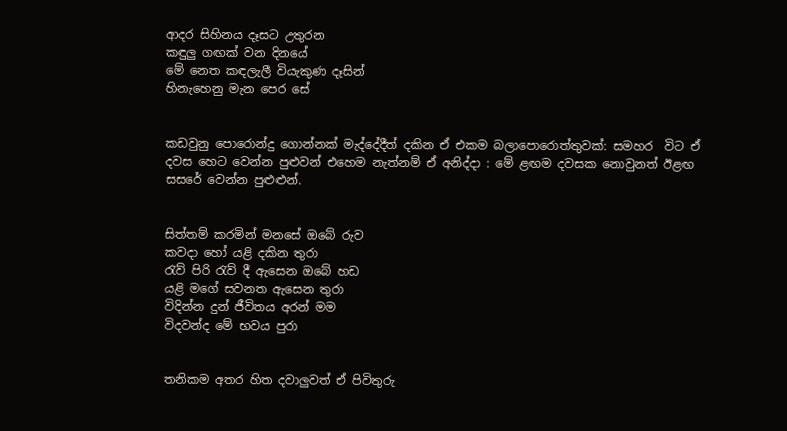ආදර සිහිනය දෑසට උතුරන
කඳුලු ගඟක් වන දිනයේ
මේ නෙත කඳලැලී වියැකුණ දෑසින්
හිනැහෙනු මැන පෙර සේ


කඩවුනු පොරොන්දු ගොන්නක් මැද්දේදීත් දකින ඒ එකම බලාපොරොත්තුවක්: සමහර  විට ඒ දවස හෙට වෙන්න පුළුවන් එහෙම නැත්නම් ඒ අනිද්දා : මේ ළඟම දවසක නොවුනත් ඊළඟ සසරේ වෙන්න පුළුළුන්.


සිත්තම් කරමින් මනසේ ඔබේ රුව
කවදා හෝ යළි දකින තුරා
රැව් පිරි රැව් දී ඇසෙන ඔබේ හඩ
යළි මගේ සවනත ඇසෙන තුරා
විදින්න දුන් ජීවිතය අරන් මම
විදවන්ද මේ භවය පුරා


තනිකම අතර හිත දවාලුවත් ඒ පිවිතුරු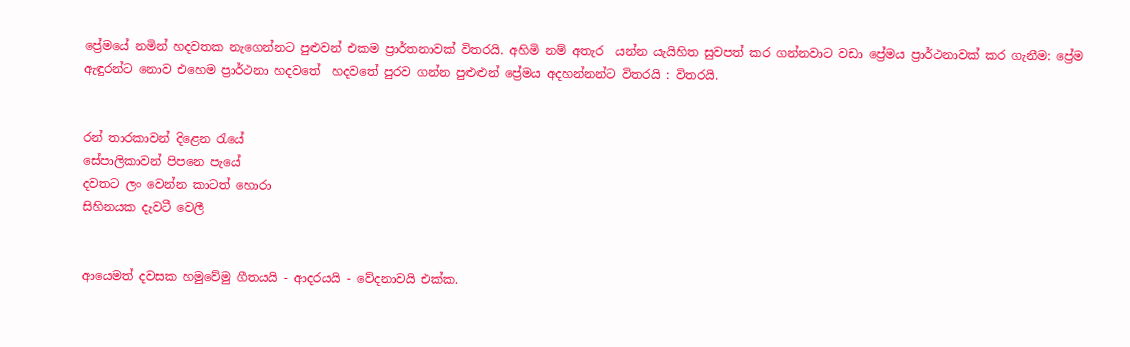ප්‍රේමයේ නමින් හදවතක නැගෙන්නට පුළුවන් එකම ප්‍රාර්තනාවක් විතරයි. අහිමි නම් අතැර  යන්න යැයිහිත සුවපත් කර ගන්නවාට වඩා ප්‍රේමය ප්‍රාර්ථනාවක් කර ගැනීම: ප්‍රේම ඇඳුරන්ට නොව එහෙම ප්‍රාර්ථනා හදවතේ  හදවතේ පුරව ගන්න පුළුළුන් ප්‍රේමය අදහන්නන්ට විතරයි : විතරයි.


රන් තාරකාවන් දිළෙන රැයේ
සේපාලිකාවන් පිපනෙ පැයේ
දවතට ලං වෙන්න කාටත් හොරා
සිහිනයක දැවටී වෙලී


ආයෙමත් දවසක හමුවේමු ගීතයයි - ආදරයයි - වේදනාවයි එක්ක.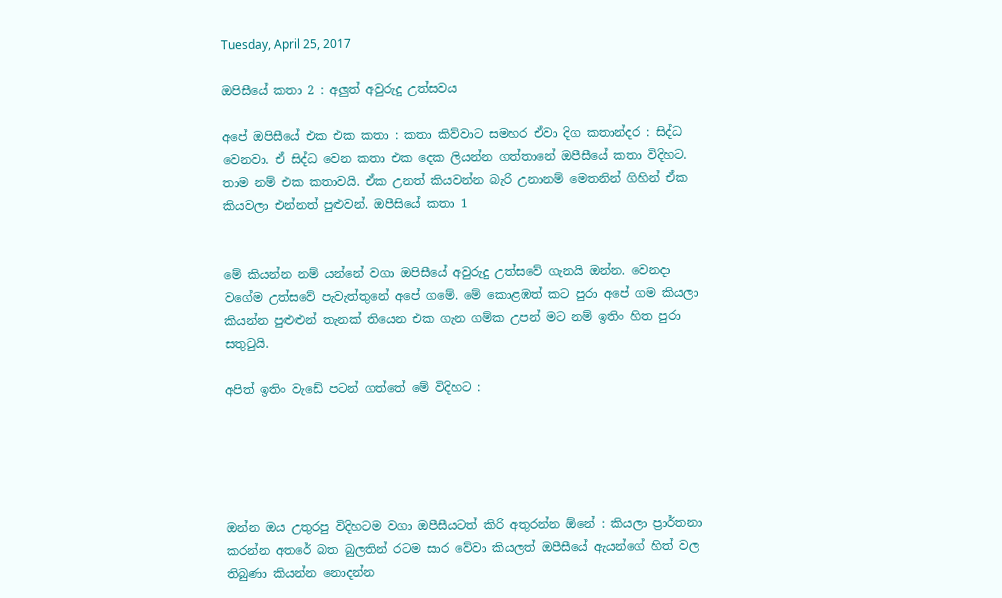Tuesday, April 25, 2017

ඔපිසීයේ කතා 2 : අලුත් අවුරුදු උත්සවය

අපේ ඔපිසීයේ එක එක කතා : කතා කිව්වාට සමහර ඒවා දිග කතාන්දර : සිද්ධ වෙනවා. ඒ සිද්ධ වෙන කතා එක දෙක ලියන්න ගත්තානේ ඔපීසීයේ කතා විදිහට. තාම නම් එක කතාවයි. ඒක උනත් කියවන්න බැරි උනානම් මෙතනින් ගිහින් ඒක කියවලා එන්නත් පුළුවන්. ඔපීසියේ කතා 1


මේ කියන්න නම් යන්නේ වගා ඔපිසීයේ අවුරුදු උත්සවේ ගැනයි ඔන්න. වෙනදා වගේම උත්සවේ පැවැත්තුනේ අපේ ගමේ. මේ කොළඹත් කට පුරා අපේ ගම කියලා කියන්න පුළුළුන් තැනක් තියෙන එක ගැන ගම්ක උපන් මට නම් ඉතිං හිත පුරා සතුටුයි.

අපිත් ඉතිං වැඩේ පටන් ගත්තේ මේ විදිහට :





ඔන්න ඔය උතුරපු විදිහටම වගා ඔපීසීයටත් කිරි අතුරන්න ඕනේ : කියලා ප්‍රාර්තනා කරන්න අතරේ බත බුලතින් රටම සාර වේවා කියලත් ඔපීසීයේ ඇයන්ගේ හිත් වල තිබුණා කියන්න නොදන්න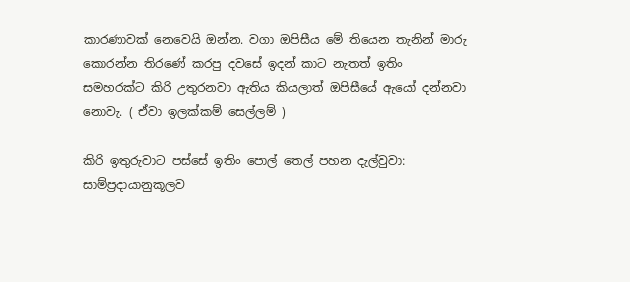කාරණාවක් නෙවෙයි ඔන්න. වගා ඔපිසීය මේ තියෙන තැනින් මාරු කොරන්න තිරණේ කරපු දවසේ ඉදන් කාට නැතත් ඉතිං සමහරක්ට කිරි උතුරනවා ඇතිය කියලාත් ඔපිසීයේ ඇයෝ දන්නවා නොවැ. ( ඒවා ඉලක්කම් සෙල්ලම් )

කිරි ඉතුරුවාට පස්සේ ඉතිං පොල් තෙල් පහන දැල්වුවා: සාම්ප්‍රදායානුකූලව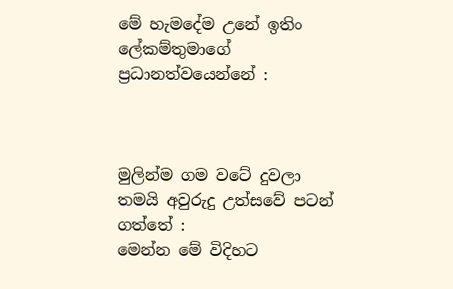මේ හැමදේම උනේ ඉතිං ලේකම්තුමාගේ ප්‍රධානත්වයෙන්නේ :



මුලින්ම ගම වටේ දුවලා තමයි අවුරුදු උත්සවේ පටන් ගත්තේ :
මෙන්න මේ විදිහට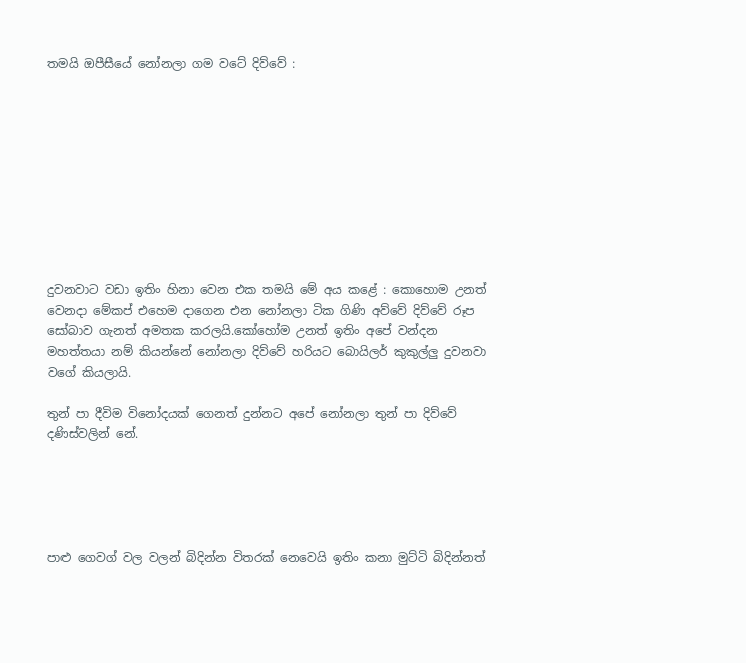තමයි ඔපීසීයේ නෝනලා ගම වටේ දිව්වේ :










දුවනවාට වඩා ඉතිං හිනා වෙන එක තමයි මේ අය කළේ : කොහොම උනත් වෙනදා මේකප් එහෙම දාගෙන එන නෝනලා ටික ගිණි අව්වේ දිව්වේ රූප සෝබාව ගැනත් අමතක කරලයි.කෝහෝම උනත් ඉතිං අපේ වන්දන මහත්තයා නම් කියන්නේ නෝනලා දිව්වේ හරියට බොයිලර් කුකුල්ලු දුවනවා වගේ කියලායි.

තුන් පා දීවිම විනෝදයක් ගෙනත් දුන්නට අපේ නෝනලා තුන් පා දිව්වේ දණිස්වලින් නේ.





පාළු ගෙවග් වල වලන් බිදින්න විතරක් නෙවෙයි ඉතිං කනා මුට්ටි බිදින්නත්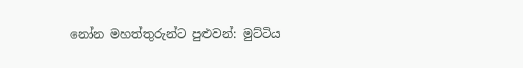නෝන මහත්තුරුන්ට පුළුවන්: මුට්ටිය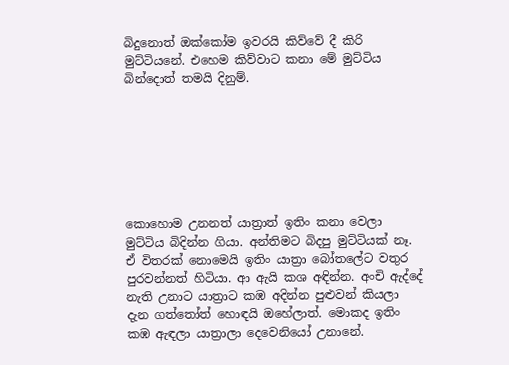බිදුනොත් ඔක්කෝම ඉවරයි කිව්වේ දී කිරි මුට්ටියනේ. එහෙම කිව්වාට කනා මේ මුට්ටිය බින්දොත් තමයි දිනුම්.







කොහොම උනනත් යාත්‍රාත් ඉතිං කනා වෙලා මුට්ටිය බිදින්න ගියා. අන්තිමට බිදපු මුට්ටියක් නෑ. ඒ විතරක් නොමෙයි ඉතිං යාත්‍රා බෝතලේට වතුර පුරවන්නත් හිටියා. ආ ඇයි කශ අඳින්න. අංචි ඇද්දේ නැති උනාට යාත්‍රාට කඹ අදින්න පුළුවන් කියලා දැන ගත්තෝත් හොඳයි ඔහේලාත්. මොකද ඉතිං කඹ ඇඳලා යාත්‍රාලා දෙවෙනියෝ උනානේ.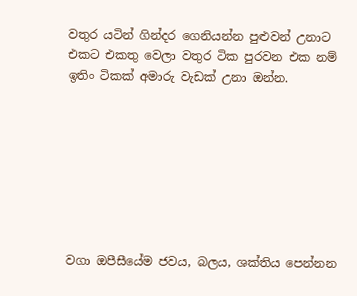වතුර යටින් ගින්දර ගෙනියන්න පුළුවන් උනාට එකට එකතු වෙලා වතුර ටික පුරවන එක නම් ඉතිං ටිකක් අමාරු වැඩක් උනා ඔන්න.








වගා ඔපීසීයේම ජවය, බලය, ශක්තිය පෙන්නන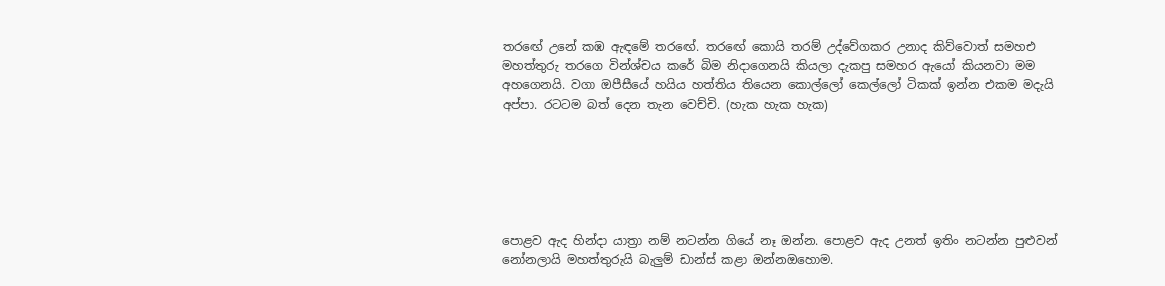තරඟේ උනේ කඹ ඇඳමේ තරඟේ. තරඟේ කොයි තරම් උද්වේගකර උනාද කිව්වොත් සමහඑ මහත්තුරු තරගෙ වින්ශ්චය කරේ බිම නිදාගෙනයි කියලා දැකපු සමහර ඇයෝ කියනවා මම අහගෙනයි. වගා ඔපීසීයේ හයිය හත්තිය තියෙන කොල්ලෝ කෙල්ලෝ ටිකක් ඉන්න එකම මදැයි අප්පා. රටටම බත් දෙන තැන වෙච්චි. (හැක හැක හැක)






පොළව ඇද හින්දා යාත්‍රා නම් නටන්න ගියේ නෑ ඔන්න. පොළව ඇද උනත් ඉතිං නටන්න පුළුවන් නෝනලායි මහත්තුරුයි බැලුම් ඩාන්ස් කළා ඔන්නඔහොම.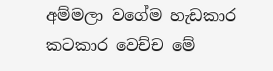අම්මලා වගේම හැඩකාර කටකාර වෙච්ච මේ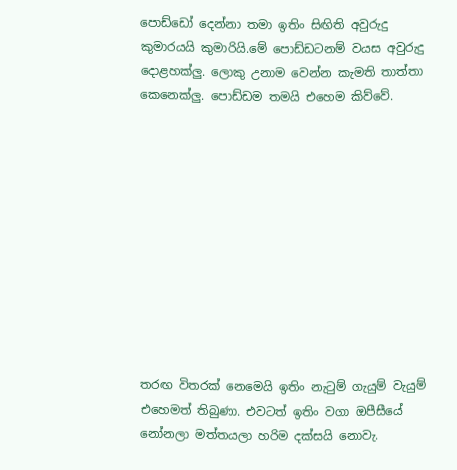පොඩ්ඩෝ දෙන්නා තමා ඉතිං සිඟිති අවුරුදු කුමාරයයි කුමාරියි.මේ පොඩ්ඩටනම් වයස අවුරුදු දොළහක්ලු. ලොකු උනාම වෙන්න කැමති තාත්තා කෙනෙක්ලු. පොඩ්ඩම තමයි එහෙම කිව්වේ.











තරඟ විතරක් නෙමෙයි ඉතිං නැටුම් ගැයුම් වැයුම් එහෙමත් තිබුණා. එවටත් ඉතිං වගා ඔපීසීයේ නෝනලා මත්තයලා හරිම දක්සයි නොවැ.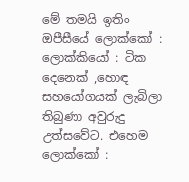මේ තමයි ඉතිං ඔපීසීයේ ලොක්කෝ : ලොක්කියෝ : ටික දෙනෙක් ,හොඳ සහයෝගයක් ලැබිලා තිබුණා අවුරුදු උත්සවේට. එහෙම ලොක්කෝ :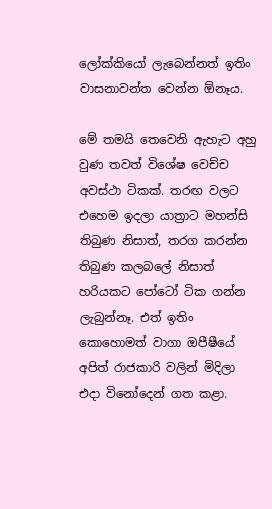ලෝක්කියෝ ලැබෙන්නත් ඉතිං වාසනාවන්ත වෙන්න ඕනෑය.

මේ තමයි තෙවෙනි ඇහැට අහු වුණ තවත් විශේෂ වෙච්ච අවස්ථා ටිකක්. තරඟ වලට එහෙම ඉදලා යාත්‍රාට මහන්සි තිබුණ නිසාත්, තරග කරන්න තිබුණ කලබලේ නිසාත් හරියකට පෝටෝ ටික ගන්න ලැබුන්නෑ. එත් ඉතිං කොහොමත් වාගා ඔපීෂීයේ අපිත් රාජකාරි වලින් මිදිලා එදා විනෝදෙන් ගත කළා.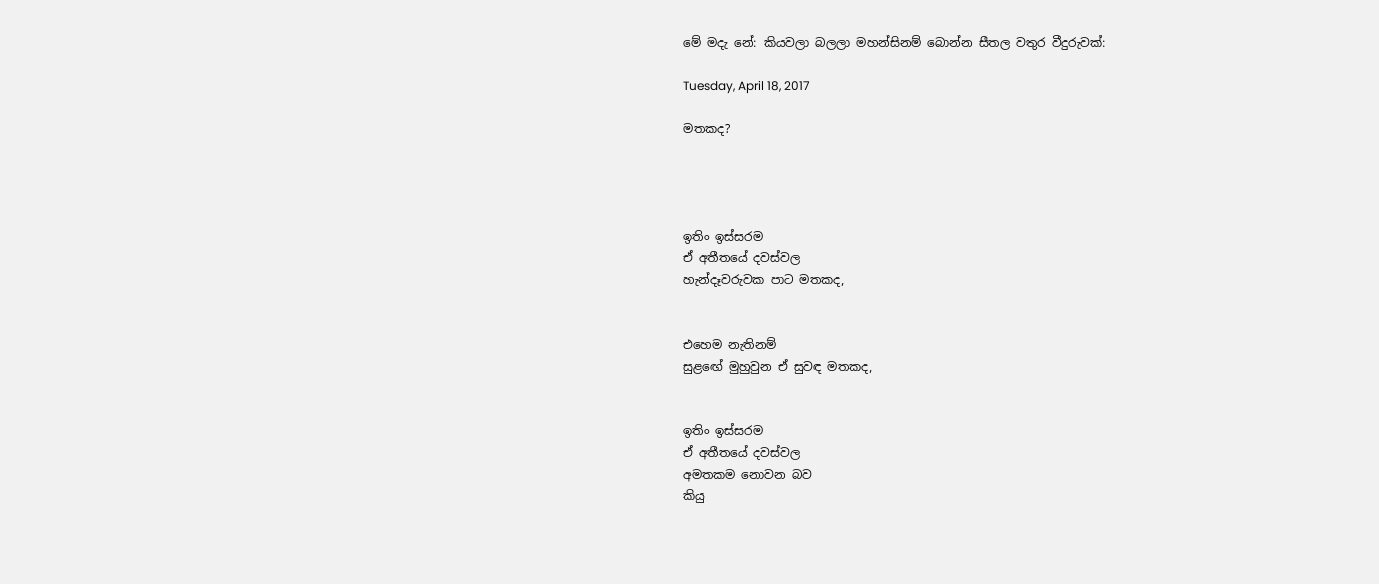මේ මදැ නේ: කියවලා බලලා මහන්සිනම් බොන්න සීතල වතුර වීදුරුවක්:

Tuesday, April 18, 2017

මතකද?




ඉතිං ඉස්සරම
ඒ අතීතයේ දවස්වල
හැන්දෑවරුවක පාට මතකද,


එහෙම නැතිනම්
සුළඟේ මුහුවුන ඒ සුවඳ මතකද,


ඉතිං ඉස්සරම
ඒ අතීතයේ දවස්වල
අමතකම නොවන බව
කියු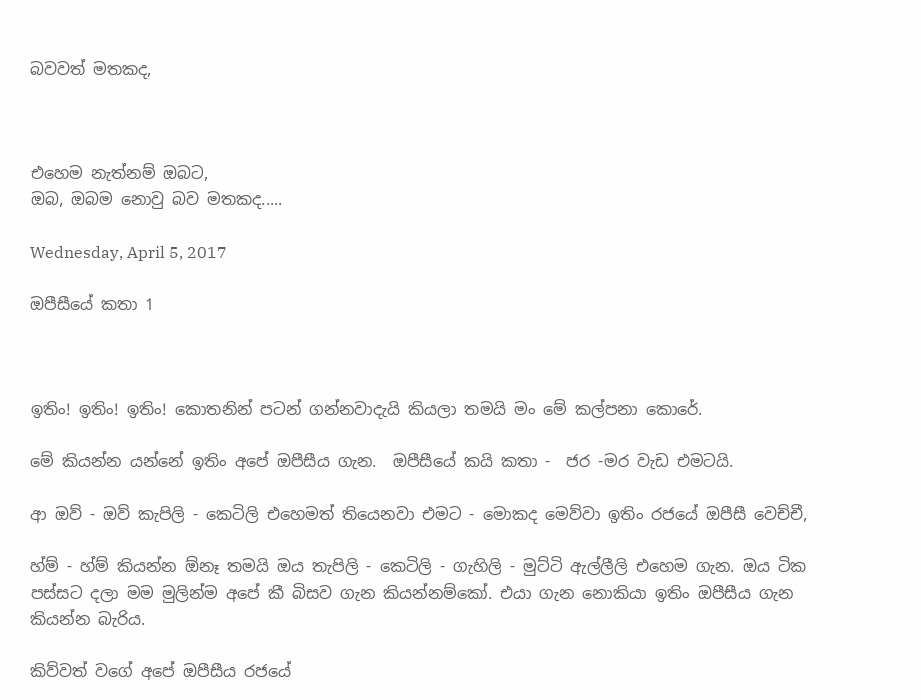බවවත් මතකද,



එහෙම නැත්නම් ඔබට,
ඔබ, ඔබම නොවු බව මතකද.....

Wednesday, April 5, 2017

ඔපීසීයේ කතා 1



ඉතිං! ඉතිං! ඉතිං! කොතනින් පටන් ගන්නවාදැයි කියලා තමයි මං මේ කල්පනා කොරේ.

මේ කියන්න යන්නේ ඉතිං අපේ ඔපීසීය ගැන.  ඔපීසීයේ කයි කතා -  ජර -මර වැඩ එමටයි.

ආ ඔව් - ඔව් කැපිලි - කෙටිලි එහෙමත් තියෙනවා එමට - මොකද මෙව්වා ඉතිං රජයේ ඔපීසී වෙච්චී,

හ්ම් - හ්ම් කියන්න ඕනෑ තමයි ඔය තැපිලි - කෙටිලි - ගැහිලි - මුට්ටි ඇල්ලීලි එහෙම ගැන. ඔය ටික පස්සට දලා මම මුලින්ම අපේ කී බිසව ගැන කියන්නම්කෝ. එයා ගැන නොකියා ඉතිං ඔපීසීය ගැන කියන්න බැරිය.

කිව්වත් වගේ අපේ ඔපීසීය රජයේ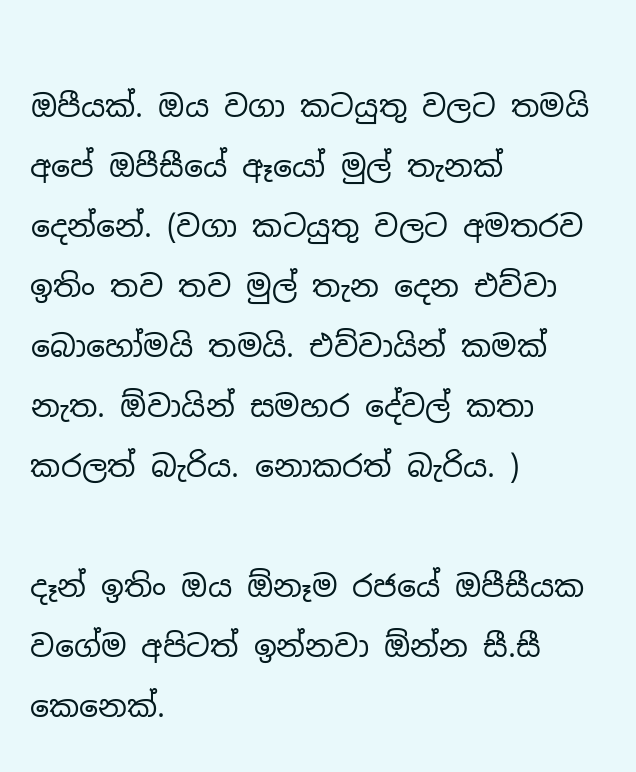ඔපීයක්. ඔය වගා කටයුතු වලට තමයි අපේ ඔපීසීයේ ඈයෝ මුල් තැනක් දෙන්නේ. (වගා කටයුතු වලට අමතරව ඉතිං තව තව මුල් තැන දෙන එව්වා බොහෝමයි තමයි. එව්වායින් කමක් නැත. ඕවායින් සමහර දේවල් කතා කරලත් බැරිය. නොකරත් බැරිය. )

දෑන් ඉතිං ඔය ඕනෑම රජයේ ඔපීසීයක වගේම අපිටත් ඉන්නවා ඕන්න සී.සී කෙනෙක්.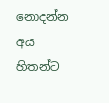නොදන්න අය හිතන්ට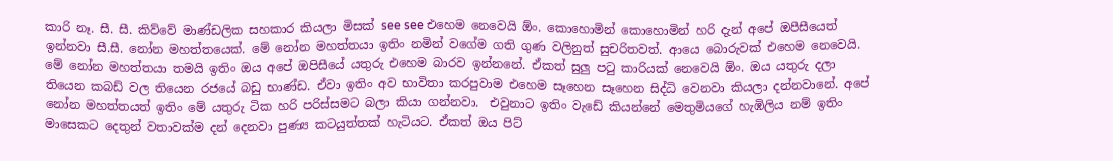කාරි නෑ. සී. සී. කිව්වේ මාණ්ඩලික සහකාර කියලා මිසක් see see එහෙම නෙවෙයි ඕං. කොහොමින් කොහොමින් හරි දැන් අපේ ඔපීසීයෙත් ඉන්නවා සී.සී. නෝන මහත්තයෙක්. මේ නෝන මහත්තයා ඉතිං නමින් වගේම ගති ගුණ වලිනුත් සුචරිතවත්. ආයෙ බොරුවක් එහෙම නෙවෙයි. මේ නෝන මහත්තයා තමයි ඉතිං ඔය අපේ ඔපිසීයේ යතුරු එහෙම බාරව ඉන්නනේ. ඒකත් සුලු පටු කාරියක් නෙවෙයි ඕං. ඔය යතුරු දලා තියෙන කබඩ් වල තියෙන රජයේ බඩු භාණ්ඩ. ඒවා ඉතිං අව භාවිතා කරපුවාම එහෙම සෑහෙන සෑහෙන සිද්ධි වෙනවා කියලා දන්නවානේ. අපේ නෝන මහත්තයත් ඉතිං මේ යතුරු ටික හරි පරිස්සමට බලා කියා ගන්නවා.  එවුනාට ඉතිං වැඩේ කියන්නේ මෙතුමියගේ හැඹිලිය නම් ඉතිං මාසෙකට දෙතුන් වතාවක්ම දන් දෙනවා පුණ්‍ය කටයුත්තක් හැටියට. ඒකත් ඔය පිට්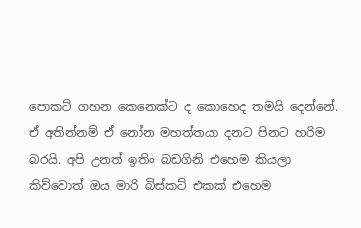පොකට් ගහන කෙනෙක්ට ද කොහෙද තමයි දෙන්නේ. ඒ අතින්නම් ඒ නෝන මහත්තයා දනට පිනට හරිම බරයි. අපි උනත් ඉතිං බඩගිනි එහෙම කියලා කිව්වොත් ඔය මාරි බිස්කට් එකක් එහෙම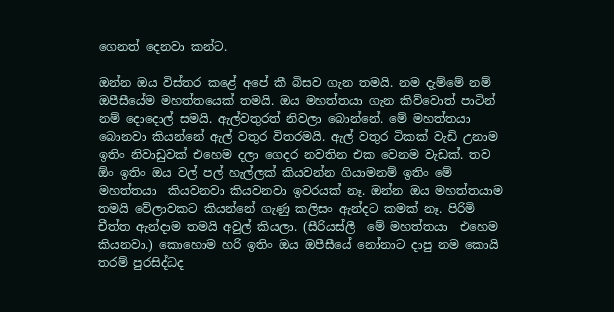ගෙනත් දෙනවා කන්ට.

ඔන්න ඔය විස්තර කළේ අපේ කී බිසව ගැන තමයි. නම දැම්මේ නම් ඔපීසීයේම මහත්තයෙක් තමයි. ඔය මහත්තයා ගැන කිව්වොත් පාටින් නම් දොදොල් සමයි. ඇල්වතුරත් නිවලා බොන්නේ. මේ මහත්තයා බොනවා කියන්නේ ඇල් වතුර විතරමයි. ඇල් වතුර ටිකක් වැඩි උනාම ඉතිං නිවාඩුවක් එහෙම දලා ගෙදර නවතින එක වෙනම වැඩක්. තව ඕං ඉතිං ඔය වල් පල් හැල්ලක් කියවන්න ගියාමනම් ඉතිං මේ මහත්තයා  කියවනවා කියවනවා ඉවරයක් නෑ. ඔන්න ඔය මහත්තයාම තමයි වේලාවකට කියන්නේ ගැණු කලිසං ඇන්දට කමක් නෑ. පිරිමි චීත්ත ඇන්දාම තමයි අවුල් කියලා. (සීරියස්ලී  මේ මහත්තයා  එහෙම කියනවා.) කොහොම හරි ඉතිං ඔය ඔපීසීයේ නෝනාට දාපු නම කොයි තරම් පුරසිද්ධද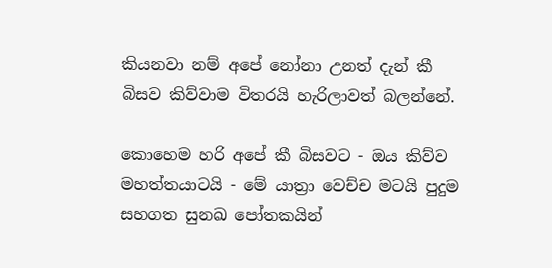කියනවා නම් අපේ නෝනා උනත් දැන් කී බිසව කිව්වාම විතරයි හැරිලාවත් බලන්නේ.

කොහෙම හරි අපේ කී බිසවට - ඔය කිව්ව මහත්තයාටයි - මේ යාත්‍රා වෙච්ච මටයි පුදුම සහගත සුනඛ පෝතකයින්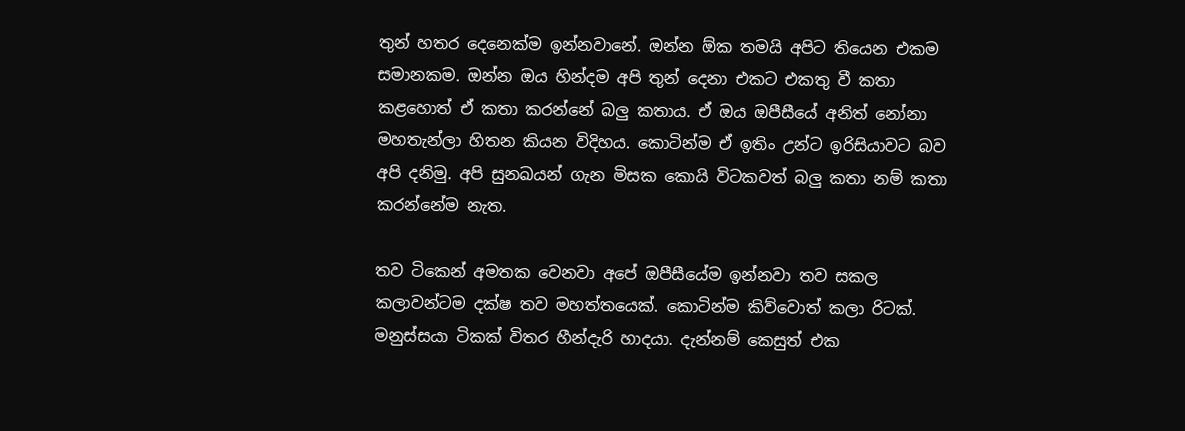තුන් හතර දෙනෙක්ම ඉන්නවානේ. ඔන්න ඕක තමයි අපිට තියෙන එකම සමානකම. ඔන්න ඔය හින්දම අපි තුන් දෙනා එකට එකතු වී කතා කළහොත් ඒ කතා කරන්නේ බලු කතාය. ඒ ඔය ඔපීසීයේ අනිත් නෝනා මහතැන්ලා හිතන කියන විදිහය. කොටින්ම ඒ ඉතිං උන්ට ඉරිසියාවට බව අපි දනිමු. අපි සුනඛයන් ගැන මිසක කොයි විටකවත් බලු කතා නම් කතා කරන්නේම නැත.

තව ටිකෙන් අමතක වෙනවා අපේ ඔපීසීයේම ඉන්නවා තව සකල කලාවන්ටම දක්ෂ තව මහත්තයෙක්. කොටින්ම කිව්වොත් කලා රිටක්. මනුස්සයා ටිකක් විතර හීන්දැරි හාදයා. දැන්නම් කෙසුත් එක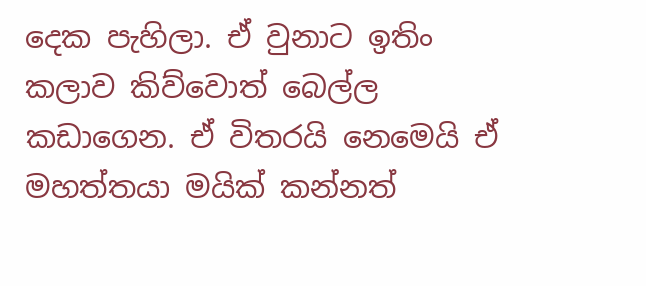දෙක පැහිලා. ඒ වුනාට ඉතිං කලාව කිව්වොත් බෙල්ල කඩාගෙන. ඒ විතරයි නෙමෙයි ඒ මහත්තයා මයික් කන්නත්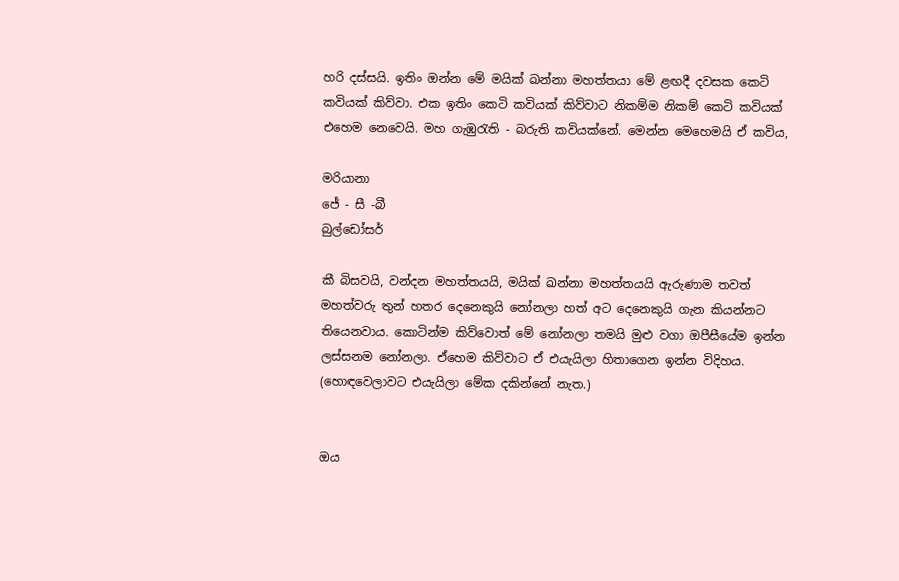හරි දස්සයි. ඉතිං ඔන්න මේ මයික් ඛන්නා මහත්තයා මේ ළඟදී දවසක කෙටි කවියක් කිව්වා. එක ඉතිං කෙටි කවියක් කිව්වාට නිකම්ම නිකම් කෙටි කවියක් එහෙම නෙවෙයි. මහ ගැඹුරැති - බරුති කවියක්නේ. මෙන්න මෙහෙමයි ඒ කවිය,

මරියානා
ජේ - සී -බී
බුල්ඩෝසර්

කී බිසවයි, වන්දන මහත්තයයි, මයික් ඛන්නා මහත්තයයි ඇරුණාම තවත් මහත්වරු තුන් හතර දෙනෙකුයි නෝනලා හත් අට දෙනෙකුයි ගැන කියන්නට තියෙනවාය. කොටින්ම කිව්වොත් මේ නෝනලා තමයි මුළු වගා ඔපීසීයේම ඉන්න ලස්සනම නෝනලා. ඒහෙම කිව්වාට ඒ එයැයිලා හිතාගෙන ඉන්න විදිහය. (හොඳවෙලාවට එයැයිලා මේක දකින්නේ නැත.)


ඔය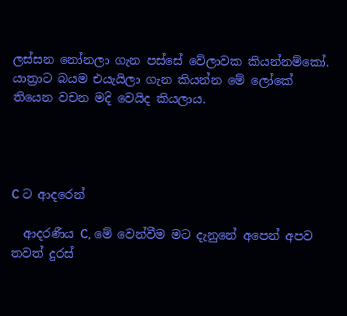ලස්සන නෝනලා ගැන පස්සේ වේලාවක කියන්නම්කෝ. යාත්‍රාට බයම එයැයිලා ගැන කියන්න මේ ලෝකේ තියෙන වචන මදි වෙයිද කියලාය.




C ට ආදරෙන්

  ආදරණීය C, මේ වෙන්වීම මට දැනුනේ අපෙන් අපව තවත් දුරස්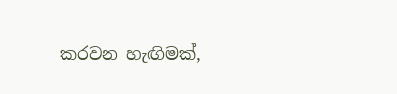කරවන හැඟිමක්,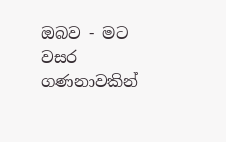ඔබව - මට වසර ගණනාවකින්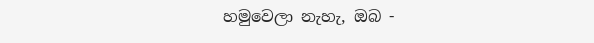හමුවෙලා නැහැ, ඔබ -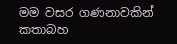මම වසර ගණනාවකින් කතාබහ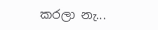කරලා නැ...